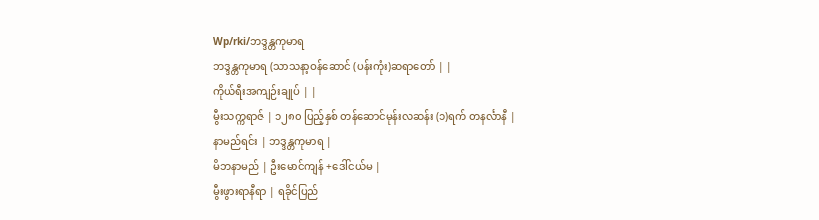Wp/rki/ဘဒ္ဒန္တကုမာရ
ဘဒ္ဒန္တကုမာရ (သာသနာ့ဝန်ဆောင် (ပန်းကုံး)ဆရာတော် | |
ကိုယ်ရီးအကျဉ်းချုပ် | |
မွီးသက္ကရာဇ် | ၁၂၈၀ ပြည့်နှစ် တန်ဆောင်မုန်းလဆန်း (၁)ရက် တနင်္လာနီ |
နာမည်ရင်း | ဘဒ္ဒန္တကုမာရ |
မိဘနာမည် | ဦးမောင်ကျန် +ဒေါ်ငယ်မ |
မွီးဖွားရာနီရာ | ရခိုင်ပြည်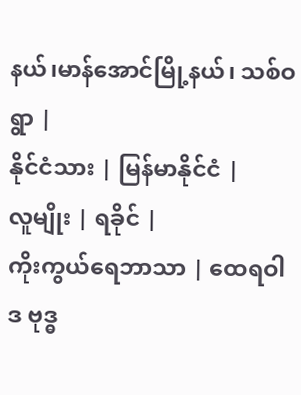နယ်၊မာန်အောင်မြို့နယ်၊ သစ်ဝရွာ |
နိုင်ငံသား | မြန်မာနိုင်ငံ |
လူမျိုး | ရခိုင် |
ကိုးကွယ်ရေဘာသာ | ထေရဝါဒ ဗုဒ္ဓ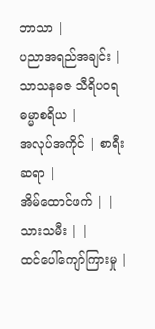ဘာသာ |
ပညာအရည်အချင်း | သာသနဓဇ သီရိပဝရ ဓမ္မာစရိယ |
အလုပ်အကိုင် | စာရီးဆရာ |
အိမ်ထောင်ဖက် | |
သားသမီး | |
ထင်ပေါ်ကျော်ကြားမှု |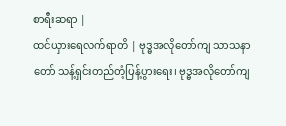စာရီးဆရာ |
ထင်ယှားရေလက်ရာတိ | ဗုဒ္ဓအလိုတော်ကျ သာသနာတော် သန့်ရှင်းတည်တံ့ပြန့်ပွားရေး၊ ဗုဒ္ဓအလိုတော်ကျ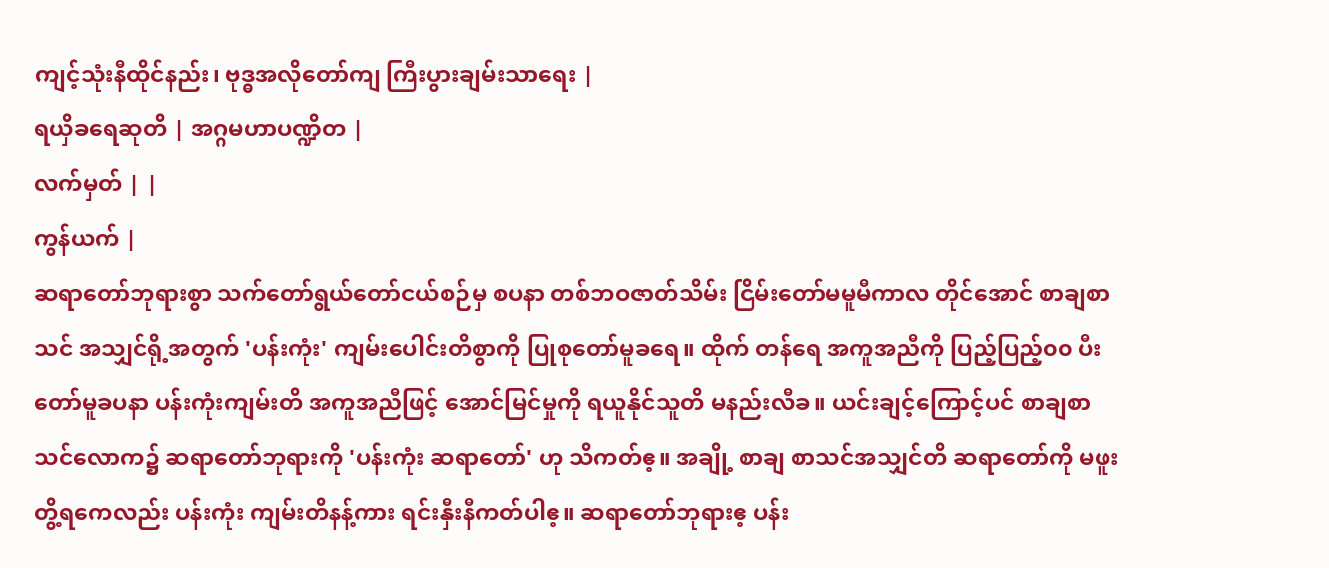ကျင့်သုံးနီထိုင်နည်း၊ ဗုဒ္ဓအလိုတော်ကျ ကြီးပွားချမ်းသာရေး |
ရယှိခရေဆုတိ | အဂ္ဂမဟာပဏ္ဍိတ |
လက်မှတ် | |
ကွန်ယက် |
ဆရာတော်ဘုရားစွာ သက်တော်ရွယ်တော်ငယ်စဉ်မှ စပနာ တစ်ဘဝဇာတ်သိမ်း ငြိမ်းတော်မမူမီကာလ တိုင်အောင် စာချစာသင် အသျှင်ရို့အတွက် 'ပန်းကုံး' ကျမ်းပေါင်းတိစွာကို ပြုစုတော်မူခရေ။ ထိုက် တန်ရေ အကူအညီကို ပြည့်ပြည့်၀၀ ပီးတော်မူခပနာ ပန်းကုံးကျမ်းတိ အကူအညီဖြင့် အောင်မြင်မှုကို ရယူနိုင်သူတိ မနည်းလီခ။ ယင်းချင့်ကြောင့်ပင် စာချစာသင်လောက၌ ဆရာတော်ဘုရားကို 'ပန်းကုံး ဆရာတော်' ဟု သိကတ်ဧ့။ အချို့ စာချ စာသင်အသျှင်တိ ဆရာတော်ကို မဖူးတွိ့ရကေလည်း ပန်းကုံး ကျမ်းတိနန့်ကား ရင်းနှီးနီကတ်ပါဧ့။ ဆရာတော်ဘုရားဧ့ ပန်း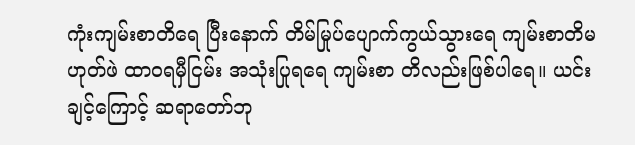ကုံးကျမ်းစာတိရေ ပြီးနောက် တိမ်မြုပ်ပျောက်ကွယ်သွားရေ ကျမ်းစာတိမဟုတ်ဖဲ ထာဝရမှီငြမ်း အသုံးပြုရရေ ကျမ်းစာ တိလည်းဖြစ်ပါရေ။ ယင်းချင့်ကြောင့် ဆရာတော်ဘု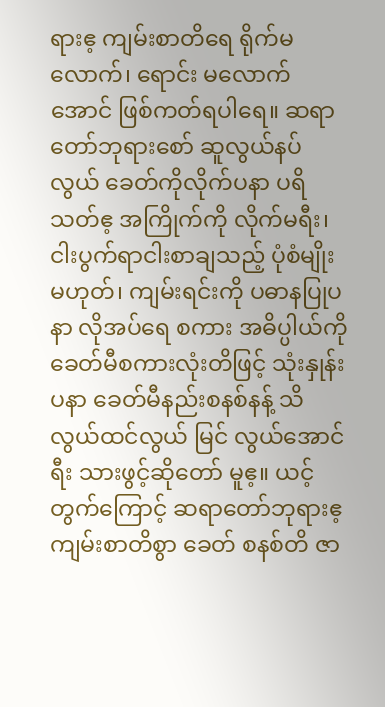ရားဧ့ ကျမ်းစာတိရေ ရိုက်မလောက်၊ ရောင်း မလောက်အောင် ဖြစ်ကတ်ရပါရေ။ ဆရာတော်ဘုရားစော် ဆူလွယ်နပ်လွယ် ခေတ်ကိုလိုက်ပနာ ပရိသတ်ဧ့ အကြိုက်ကို လိုက်မရီး၊ ငါးပွက်ရာငါးစာချသည့် ပုံစံမျိုးမဟုတ်၊ ကျမ်းရင်းကို ပဓာနပြုပနာ လိုအပ်ရေ စကား အဓိပ္ပါယ်ကို ခေတ်မီစကားလုံးတိဖြင့် သုံးနှုန်းပနာ ခေတ်မီနည်းစနစ်နန့် သိလွယ်ထင်လွယ် မြင် လွယ်အောင် ရီး သားဖွင့်ဆိုတော် မူဧ့။ ယင့်တွက်ကြောင့် ဆရာတော်ဘုရားဧ့ ကျမ်းစာတိစွာ ခေတ် စနစ်တိ ဇာ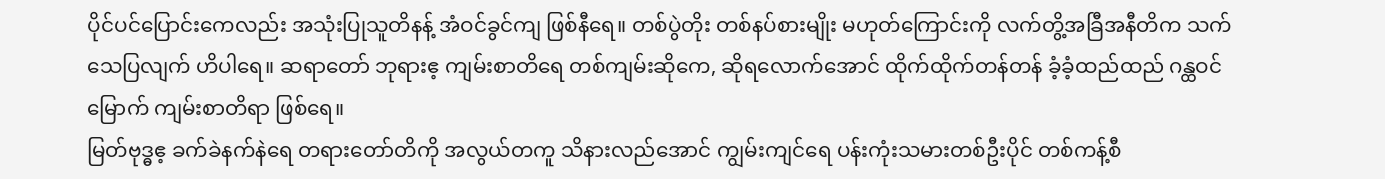ပိုင်ပင်ပြောင်းကေလည်း အသုံးပြုသူတိနန့် အံဝင်ခွင်ကျ ဖြစ်နီရေ။ တစ်ပွဲတိုး တစ်နပ်စားမျိုး မဟုတ်ကြောင်းကို လက်တွိ့အခြီအနီတိက သက်သေပြလျက် ဟိပါရေ။ ဆရာတော် ဘုရားဧ့ ကျမ်းစာတိရေ တစ်ကျမ်းဆိုကေ, ဆိုရလောက်အောင် ထိုက်ထိုက်တန်တန် ခံ့ခံ့ထည်ထည် ဂန္ထဝင်မြောက် ကျမ်းစာတိရာ ဖြစ်ရေ။
မြတ်ဗုဒ္ဓဧ့ ခက်ခဲနက်နဲရေ တရားတော်တိကို အလွယ်တကူ သိနားလည်အောင် ကျွမ်းကျင်ရေ ပန်းကုံးသမားတစ်ဦးပိုင် တစ်ကန့်စီ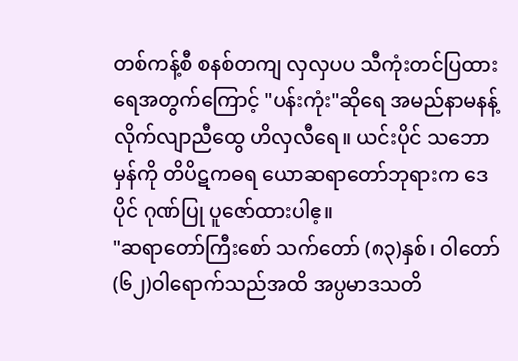တစ်ကန့်စီ စနစ်တကျ လှလှပပ သီကုံးတင်ပြထားရေအတွက်ကြောင့် "ပန်းကုံး"ဆိုရေ အမည်နာမနန့် လိုက်လျာညီထွေ ဟိလှလီရေ။ ယင်းပိုင် သဘောမှန်ကို တိပိဋကဓရ ယောဆရာတော်ဘုရားက ဒေပိုင် ဂုဏ်ပြု ပူဇော်ထားပါဧ့။
"ဆရာတော်ကြီးစော် သက်တော် (၈၃)နှစ်၊ ဝါတော် (၆၂)ဝါရောက်သည်အထိ အပ္ပမာဒသတိ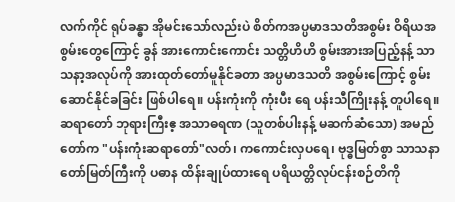လက်ကိုင် ရုပ်ခန္ဓာ အိုမင်းသော်လည်းပဲ စိတ်ကအပ္ပမာဒသတိအစွမ်း ဝိရိယအစွမ်းတွေကြောင့် ခွန် အားကောင်းကောင်း သတ္တိဟိဟိ စွမ်းအားအပြည့်နန့် သာသနာ့အလုပ်ကို အားထုတ်တော်မူနိုင်ခတာ အပ္ပမာဒသတိ အစွမ်းကြောင့် စွမ်းဆောင်နိုင်ခခြင်း ဖြစ်ပါရေ။ ပန်းကုံးကို ကုံးပီး ရေ ပန်းသီကြိုးနန့် တူပါရေ။ ဆရာတော် ဘုရားကြီးဧ့ အသာဓရဏ (သူတစ်ပါးနန့် မဆက်ဆံသော) အမည်တော်က "ပန်းကုံးဆရာတော်"လတ်၊ ကကောင်းလှပရေ၊ ဗုဒ္ဓမြတ်စွာ သာသနာတော်မြတ်ကြီးကို ပဓာန ထိန်းချုပ်ထားရေ ပရိယတ္တိလုပ်ငန်းစဉ်တိကို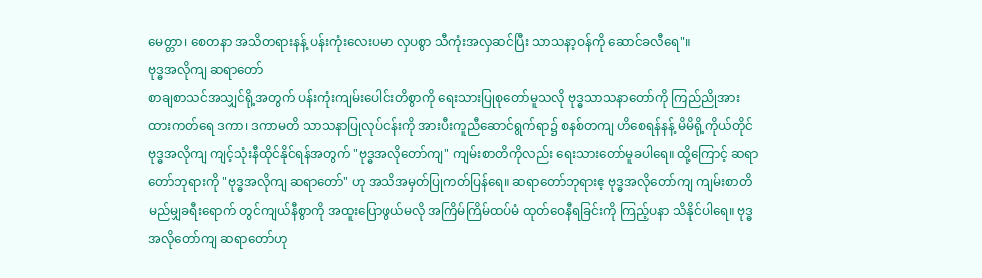မေတ္တာ၊ စေတနာ အသိတရားနန့် ပန်းကုံးလေးပမာ လှပစွာ သီကုံးအလှဆင်ပြီး သာသနာ့ဝန်ကို ဆောင်ခလီရေ"။
ဗုဒ္ဓအလိုကျ ဆရာတော်
စာချစာသင်အသျှင်ရို့အတွက် ပန်းကုံးကျမ်းပေါင်းတိစွာကို ရေးသားပြုစုတော်မူသလို ဗုဒ္ဓသာသနာတော်ကို ကြည်ညိုအားထားကတ်ရေ ဒကာ၊ ဒကာမတိ သာသနာပြုလုပ်ငန်းကို အားပီးကူညီဆောင်ရွက်ရာ၌ စနစ်တကျ ဟိစေရန်နန့် မိမိရို့ကိုယ်တိုင် ဗုဒ္ဓအလိုကျ ကျင့်သုံးနီထိုင်နိုင်ရန်အတွက် "ဗုဒ္ဓအလိုတော်ကျ" ကျမ်းစာတိကိုလည်း ရေးသားတော်မူခပါရေ။ ထို့ကြောင့် ဆရာတော်ဘုရားကို "ဗုဒ္ဓအလိုကျ ဆရာတော်" ဟု အသိအမှတ်ပြုကတ်ပြန်ရေ။ ဆရာတော်ဘုရားဧ့ ဗုဒ္ဓအလိုတော်ကျ ကျမ်းစာတိ မည်မျှခရီးရောက် တွင်ကျယ်နီစွာကို အထူးပြောဖွယ်မလို အကြိမ်ကြိမ်ထပ်မံ ထုတ်ဝေနီရခြင်းကို ကြည့်ပနာ သိနိုင်ပါရေ။ ဗုဒ္ဓအလိုတော်ကျ ဆရာတော်ဟု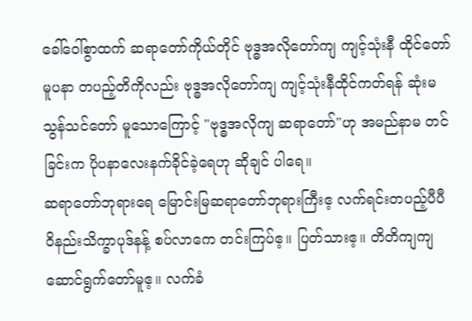ခေါ်ဝေါ်စွာထက် ဆရာတော်ကိုယ်တိုင် ဗုဒ္ဓအလိုတော်ကျ ကျင့်သုံးနီ ထိုင်တော်မူပနာ တပည့်တိကိုလည်း ဗုဒ္ဓအလိုတော်ကျ ကျင့်သုံးနီထိုင်ကတ်ရန် ဆုံးမသွန်သင်တော် မူသောကြောင့် "ဗုဒ္ဓအလိုကျ ဆရာတော်"ဟု အမည်နာမ တင်ခြင်းက ပိုပနာလေးနက်ခိုင်ခဲ့ရေဟု ဆိုချင် ပါရေ။
ဆရာတော်ဘုရားရေ မြောင်းမြဆရာတော်ဘုရားကြီးဧ့ လက်ရင်းတပည့်ပီပီ ဝိနည်းသိက္ခာပုဒ်နန့် စပ်လာကေ တင်းကြပ်ဧ့။ ပြတ်သားဧ့။ တိတိကျကျ ဆောင်ရွက်တော်မူဧ့။ လက်ခံ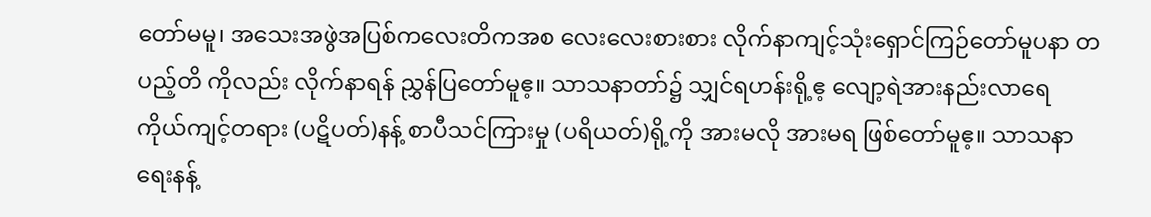တော်မမူ၊ အသေးအဖွဲအပြစ်ကလေးတိကအစ လေးလေးစားစား လိုက်နာကျင့်သုံးရှောင်ကြဉ်တော်မူပနာ တပည့်တိ ကိုလည်း လိုက်နာရန် ညွှန်ပြတော်မူဧ့။ သာသနာတာ်၌ သျှင်ရဟန်းရို့ဧ့ လျော့ရဲအားနည်းလာရေ ကိုယ်ကျင့်တရား (ပဋိပတ်)နန့် စာပီသင်ကြားမှု (ပရိယတ်)ရို့ကို အားမလို အားမရ ဖြစ်တော်မူဧ့။ သာသနာရေးနန့်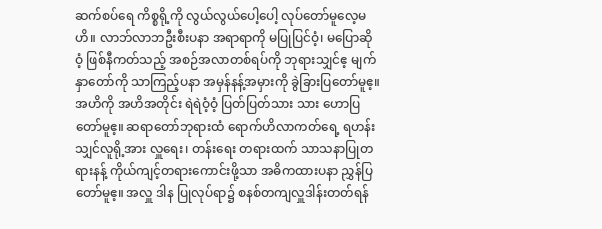ဆက်စပ်ရေ ကိစ္စရို့ကို လွယ်လွယ်ပေါ့ပေါ့ လုပ်တော်မူလေ့မဟိ။ လာဘ်လာဘဦးစီးပနာ အရာရာကို မပြုပြင်ဝံ့၊ မပြောဆိုဝံ့ ဖြစ်နီကတ်သည့် အစဉ်အလာတစ်ရပ်ကို ဘုရားသျှင်ဧ့ မျက်နှာတော်ကို သာကြည့်ပနာ အမှန်နန့်အမှားကို ခွဲခြားပြတော်မူဧ့။ အဟိကို အဟိအတိုင်း ရဲရဲဝံ့ဝံ့ ပြတ်ပြတ်သား သား ဟောပြတော်မူဧ့။ ဆရာတော်ဘုရားထံ ရောက်ဟိလာကတ်ရေ့ ရဟန်းသျှင်လူရို့အား လှူရေး၊ တန်းရေး တရားထက် သာသနာပြုတရားနန့် ကိုယ်ကျင့်တရားကောင်းဖို့သာ အဓိကထားပနာ ညွှန်ပြတော်မူဧ့။ အလှူ ဒါန ပြုလုပ်ရာ၌ စနစ်တကျလှူဒါန်းတတ်ရန်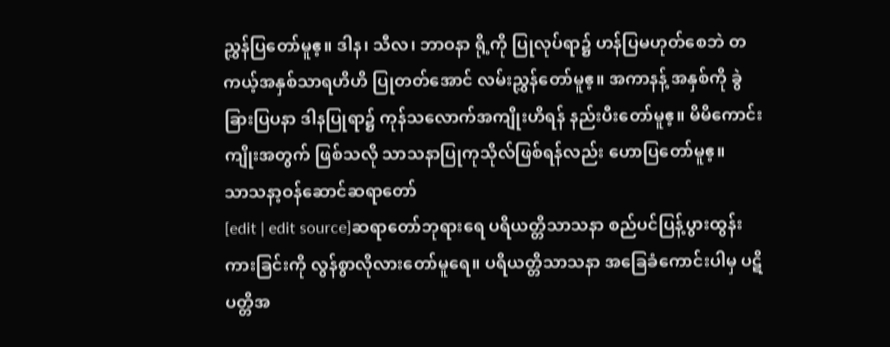ညွှန်ပြတော်မူဧ့။ ဒါန၊ သီလ၊ ဘာဝနာ ရို့ကို ပြုလုပ်ရာ၌ ဟန်ပြမဟုတ်စေဘဲ တကယ့်အနှစ်သာရဟိဟိ ပြုတတ်အောင် လမ်းညွှန်တော်မူဧ့။ အကာနန့် အနှစ်ကို ခွဲခြားပြပနာ ဒါနပြုရာ၌ ကုန်သလောက်အကျိုးဟိရန် နည်းပီးတော်မူဧ့။ မိမိကောင်းကျိုးအတွက် ဖြစ်သလို သာသနာပြုကုသိုလ်ဖြစ်ရန်လည်း ဟောပြတော်မူဧ့။
သာသနာ့ဝန်ဆောင်ဆရာတော်
[edit | edit source]ဆရာတော်ဘုရားရေ ပရိယတ္တိသာသနာ စည်ပင်ပြန့်ပွားထွန်းကားခြင်းကို လွန်စွာလိုလားတော်မူရေ။ ပရိယတ္တိသာသနာ အခြေခံကောင်းပါမှ ပဋိပတ္တိအ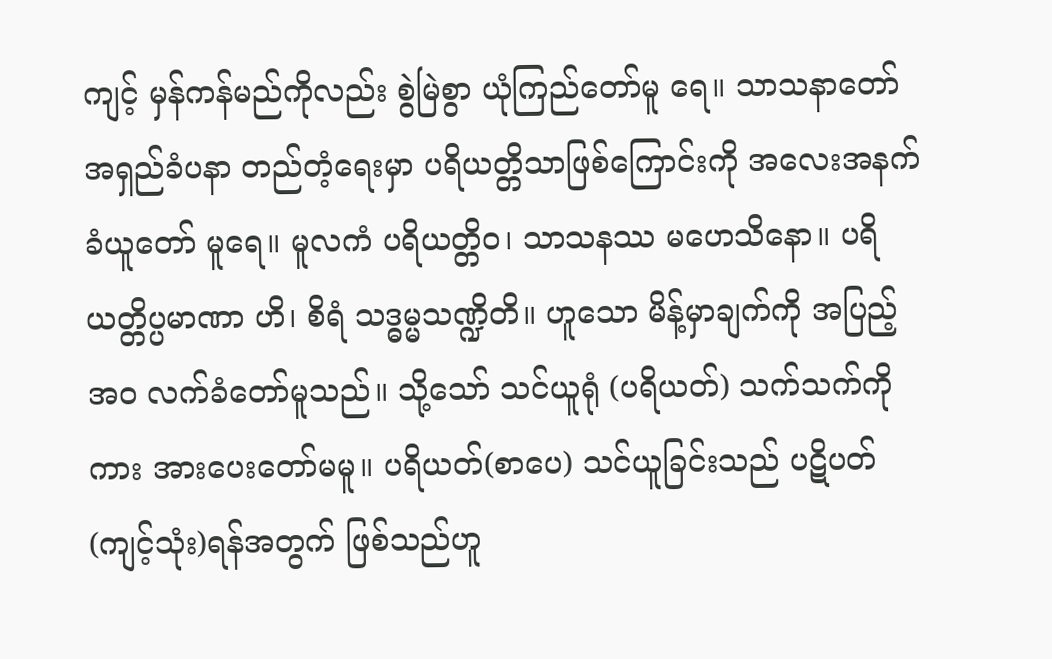ကျင့် မှန်ကန်မည်ကိုလည်း စွဲမြဲစွာ ယုံကြည်တော်မူ ရေ။ သာသနာတော် အရှည်ခံပနာ တည်တံ့ရေးမှာ ပရိယတ္တိသာဖြစ်ကြောင်းကို အလေးအနက် ခံယူတော် မူရေ။ မူလကံ ပရိယတ္တိဝ၊ သာသနဿ မဟေသိနော။ ပရိယတ္တိပ္ပမာဏာ ဟိ၊ စိရံ သဒ္ဓမ္မသဏ္ဍိတိ။ ဟူသော မိန့်မှာချက်ကို အပြည့်အ၀ လက်ခံတော်မူသည်။ သို့သော် သင်ယူရုံ (ပရိယတ်) သက်သက်ကိုကား အားပေးတော်မမူ။ ပရိယတ်(စာပေ) သင်ယူခြင်းသည် ပဋိပတ် (ကျင့်သုံး)ရန်အတွက် ဖြစ်သည်ဟူ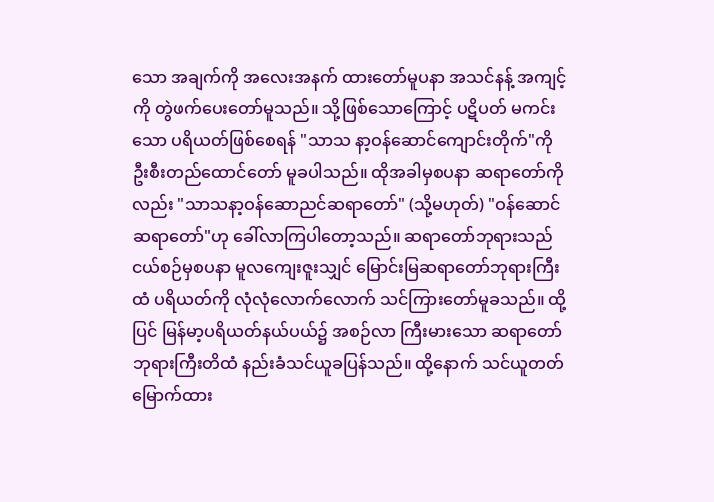သော အချက်ကို အလေးအနက် ထားတော်မူပနာ အသင်နန့် အကျင့်ကို တွဲဖက်ပေးတော်မူသည်။ သို့ဖြစ်သောကြောင့် ပဋိပတ် မကင်းသော ပရိယတ်ဖြစ်စေရန် "သာသ နာ့ဝန်ဆောင်ကျောင်းတိုက်"ကို ဦးစီးတည်ထောင်တော် မူခပါသည်။ ထိုအခါမှစပနာ ဆရာတော်ကိုလည်း "သာသနာ့ဝန်ဆောညင်ဆရာတော်" (သို့မဟုတ်) "ဝန်ဆောင်ဆရာတော်"ဟု ခေါ်လာကြပါတော့သည်။ ဆရာတော်ဘုရားသည် ငယ်စဉ်မှစပနာ မူလကျေးဇူးသျှင် မြောင်းမြဆရာတော်ဘုရားကြီးထံ ပရိယတ်ကို လုံလုံလောက်လောက် သင်ကြားတော်မူခသည်။ ထို့ပြင် မြန်မာ့ပရိယတ်နယ်ပယ်၌ အစဉ်လာ ကြီးမားသော ဆရာတော်ဘုရားကြီးတိထံ နည်းခံသင်ယူခပြန်သည်။ ထို့နောက် သင်ယူတတ်မြောက်ထား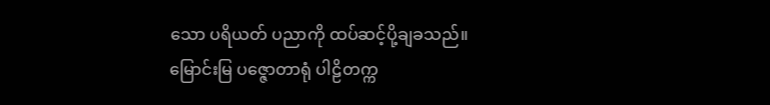သော ပရိယတ် ပညာကို ထပ်ဆင့်ပို့ချခသည်။ မြောင်းမြ ပဇ္ဇောတာရုံ ပါဠိတက္က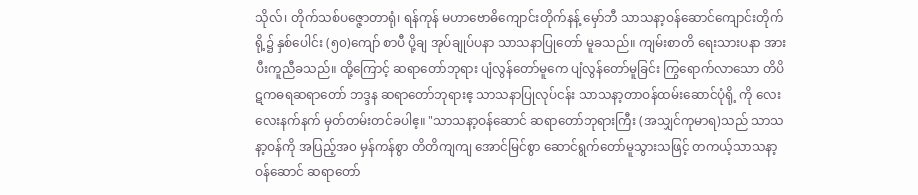သိုလ်၊ တိုက်သစ်ပဇ္ဇောတာရုံ၊ ရန်ကုန် မဟာဗောဓိကျောင်းတိုက်နန့် မှော်ဘီ သာသနာ့ဝန်ဆောင်ကျောင်းတိုက်ရို့၌ နှစ်ပေါင်း (၅၀)ကျော် စာပီ ပို့ချ အုပ်ချုပ်ပနာ သာသနာပြုတော် မူခသည်။ ကျမ်းစာတိ ရေးသားပနာ အားပီးကူညီခသည်။ ထို့ကြောင့် ဆရာတော်ဘုရား ပျံလွန်တော်မူကေ ပျံလွန်တော်မူခြင်း ကြွရောက်လာသော တိပိဋကဓရဆရာတော် ဘဒ္ဒန ဆရာတော်ဘုရားဧ့ သာသနာပြုလုပ်ငန်း သာသနာ့တာဝန်ထမ်းဆောင်ပုံရို့ ကို လေးလေးနက်နက် မှတ်တမ်းတင်ခပါဧ့။ "သာသနာ့ဝန်ဆောင် ဆရာတော်ဘုရားကြီး (အသျှင်ကုမာရ)သည် သာသနာ့ဝန်ကို အပြည့်အ၀ မှန်ကန်စွာ တိတိကျကျ အောင်မြင်စွာ ဆောင်ရွက်တော်မူသွားသဖြင့် တကယ့်သာသနာ့ဝန်ဆောင် ဆရာတော်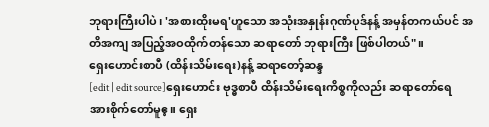ဘုရားကြီးပါပဲ၊ 'အစားထိုးမရ'ဟူသော အသုံးအနှုန်းဂုဏ်ပုဒ်နန့် အမှန်တကယ်ပင် အတိအကျ အပြည့်အဝထိုက်တန်သော ဆရာတော် ဘုရားကြီး ဖြစ်ပါတယ်"။
ရှေးဟောင်းစာပီ (ထိန်းသိမ်းရေး)နန့် ဆရာတော့်ဆန္ဒ
[edit | edit source]ရှေးဟောင်း ဗုဒ္ဓစာပီ ထိန်းသိမ်းရေးကိစ္စကိုလည်း ဆရာတော်ရေ အားစိုက်တော်မူဧ့။ ရှေး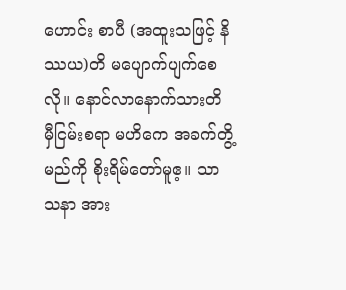ဟောင်း စာပီ (အထူးသဖြင့် နိဿယ)တိ မပျောက်ပျက်စေလို။ နောင်လာနောက်သားတိ မှီငြမ်းစရာ မဟိကေ အခက်တွိ့မည်ကို စိုးရိမ်တော်မူဧ့။ သာသနာ အား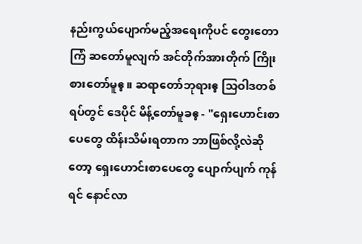နည်းကွယ်ပျောက်မည့်အရေးကိုပင် တွေးတောကြံ ဆတော်မူလျက် အင်တိုက်အားတိုက် ကြိုးစားတော်မူဧ့။ ဆရာတော်ဘုရားဧ့ သြဝါဒတစ်ရပ်တွင် ဒေပိုင် မိန့်တော်မူခဧ့ - "ရှေးဟောင်းစာပေတွေ ထိန်းသိမ်းရတာက ဘာဖြစ်လို့လဲဆိုတော့ ရှေးဟောင်းစာပေတွေ ပျောက်ပျက် ကုန်ရင် နောင်လာ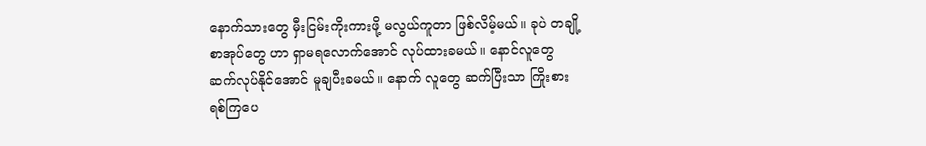နောက်သားတွေ မှီးငြမ်းကိုးကားဖို့ မလွယ်ကူတာ ဖြစ်လိမ့်မယ်။ ခုပဲ တချို့စာအုပ်တွေ ဟာ ရှာမရလောက်အောင် လုပ်ထားခမယ်။ နောင်လူတွေ ဆက်လုပ်နိုင်အောင် မူချပီးခမယ်။ နောက် လူတွေ ဆက်ပြီးသာ ကြိုးစားရစ်ကြပေ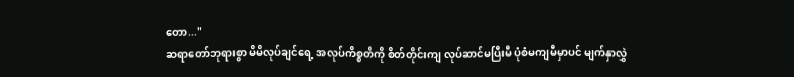တော..."
ဆရာတော်ဘုရားစွာ မိမိလုပ်ချင်ရေ့ အလုပ်ကိစ္စတိကို စိတ်တိုင်းကျ လုပ်ဆာင်မပြီးမီ ပုံစံမကျမီမှာပင် မျက်နှာလွှဲ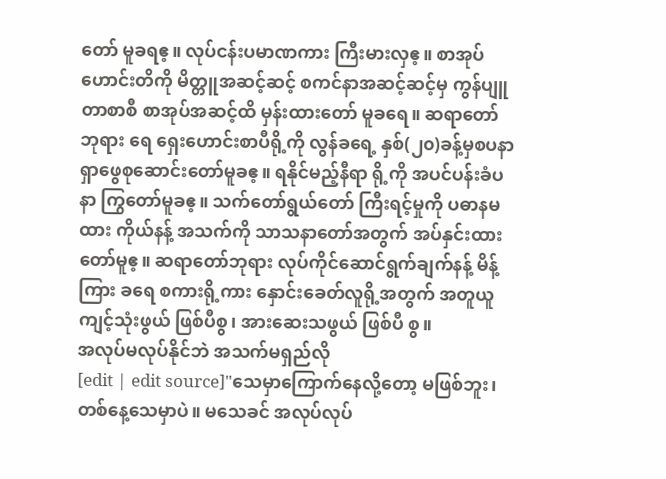တော် မူခရဧ့။ လုပ်ငန်းပမာဏကား ကြီးမားလှဧ့။ စာအုပ်ဟောင်းတိကို မိတ္တူအဆင့်ဆင့် စကင်နာအဆင့်ဆင့်မှ ကွန်ပျူတာစာစီ စာအုပ်အဆင့်ထိ မှန်းထားတော် မူခရေ။ ဆရာတော်ဘုရား ရေ ရှေးဟောင်းစာပီရို့ကို လွန်ခရေ့ နှစ်(၂၀)ခန့်မှစပနာ ရှာဖွေစုဆောင်းတော်မူခဧ့။ ရနိုင်မည့်နီရာ ရို့ကို အပင်ပန်းခံပနာ ကြွတော်မူခဧ့။ သက်တော်ရွယ်တော် ကြီးရင့်မှုကို ပဓာနမထား ကိုယ်နန့် အသက်ကို သာသနာတော်အတွက် အပ်နှင်းထားတော်မူဧ့။ ဆရာတော်ဘုရား လုပ်ကိုင်ဆောင်ရွက်ချက်နန့် မိန့်ကြား ခရေ စကားရို့ကား နှောင်းခေတ်လူရို့အတွက် အတူယူကျင့်သုံးဖွယ် ဖြစ်ပီစွ၊ အားဆေးသဖွယ် ဖြစ်ပီ စွ။
အလုပ်မလုပ်နိုင်ဘဲ အသက်မရှည်လို
[edit | edit source]"သေမှာကြောက်နေလို့တော့ မဖြစ်ဘူး၊ တစ်နေ့သေမှာပဲ။ မသေခင် အလုပ်လုပ်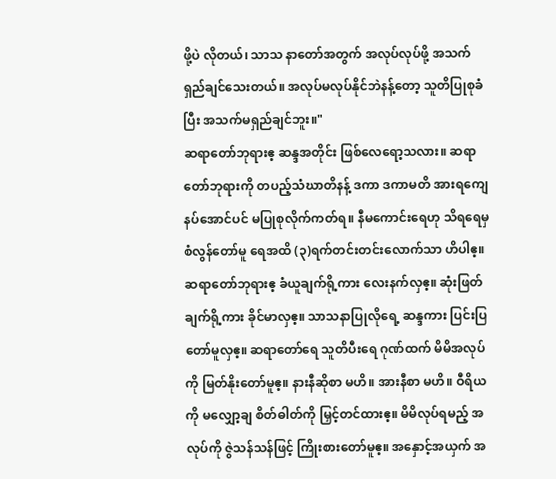ဖို့ပဲ လိုတယ်၊ သာသ နာတော်အတွက် အလုပ်လုပ်ဖို့ အသက်ရှည်ချင်သေးတယ်။ အလုပ်မလုပ်နိုင်ဘဲနန့်တော့ သူတိပြုစုခံပြီး အသက်မရှည်ချင်ဘူး။"
ဆရာတော်ဘုရားဧ့ ဆန္ဒအတိုင်း ဖြစ်လေရော့သလား။ ဆရာတော်ဘုရားကို တပည့်သံဃာတိနန့် ဒကာ ဒကာမတိ အားရကျေနပ်အောင်ပင် မပြုစုလိုက်ကတ်ရ။ နီမကောင်းရေဟု သိရရေမှ စံလွန်တော်မူ ရေအထိ (၃)ရက်တင်းတင်းလောက်သာ ဟိပါဧ့။ ဆရာတော်ဘုရားဧ့ ခံယူချက်ရို့ကား လေးနက်လှဧ့။ ဆုံးဖြတ်ချက်ရို့ကား ခိုင်မာလှဧ့။ သာသနာပြုလိုရေ့ ဆန္ဒကား ပြင်းပြတော်မူလှဧ့။ ဆရာတော်ရေ သူတိပီးရေ ဂုဏ်ထက် မိမိအလုပ်ကို မြတ်နိုးတော်မူဧ့။ နားနီဆိုစာ မဟိ။ အားနီစာ မဟိ။ ဝီရိယကို မလျှော့ချ စိတ်ဓါတ်ကို မြှင့်တင်ထားဧ့။ မိမိလုပ်ရမည့် အလုပ်ကို ဇွဲသန်သန်ဖြင့် ကြိုးစားတော်မူဧ့။ အနှောင့်အယှက် အ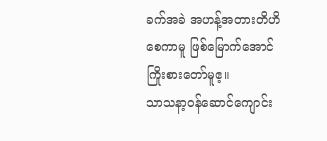ခက်အခဲ အဟန့်အတားတိဟိစေကာမူ ဖြစ်မြောက်အောင်ကြိုးစားတော်မူဧ့။
သာသနာ့ဝန်ဆောင်ကျောင်း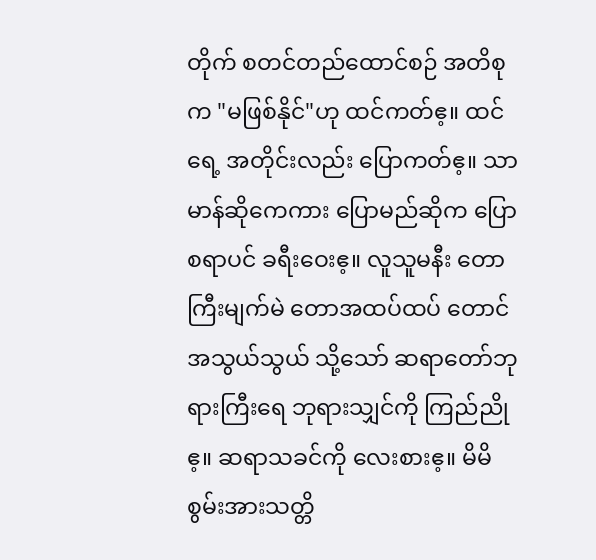တိုက် စတင်တည်ထောင်စဉ် အတိစုက "မဖြစ်နိုင်"ဟု ထင်ကတ်ဧ့။ ထင်ရေ့ အတိုင်းလည်း ပြောကတ်ဧ့။ သာမာန်ဆိုကေကား ပြောမည်ဆိုက ပြောစရာပင် ခရီးဝေးဧ့။ လူသူမနီး တော ကြီးမျက်မဲ တောအထပ်ထပ် တောင်အသွယ်သွယ် သို့သော် ဆရာတော်ဘုရားကြီးရေ ဘုရားသျှင်ကို ကြည်ညိုဧ့။ ဆရာသခင်ကို လေးစားဧ့။ မိမိစွမ်းအားသတ္တိ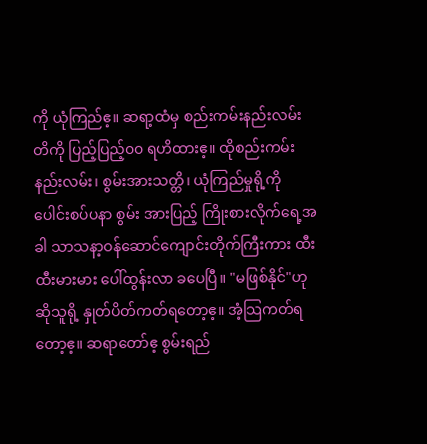ကို ယုံကြည်ဧ့။ ဆရာ့ထံမှ စည်းကမ်းနည်းလမ်း တိကို ပြည့်ပြည့်၀၀ ရဟိထားဧ့။ ထိုစည်းကမ်းနည်းလမ်း၊ စွမ်းအားသတ္တိ၊ ယုံကြည်မှုရို့ကို ပေါင်းစပ်ပနာ စွမ်း အားပြည့် ကြိုးစားလိုက်ရေ့အခါ သာသနာ့ဝန်ဆောင်ကျောင်းတိုက်ကြီးကား ထီးထီးမားမား ပေါ်ထွန်းလာ ခပေပြီ။ "မဖြစ်နိုင်"ဟု ဆိုသူရို့ နှုတ်ပိတ်ကတ်ရတော့ဧ့။ အံ့သြကတ်ရတော့ဧ့။ ဆရာတော်ဧ့ စွမ်းရည်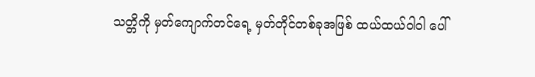သတ္တိကို မှတ်ကျောက်တင်ရေ့ မှတ်တိုင်တစ်ခုအဖြစ် ထယ်ထယ်ဝါဝါ ပေါ်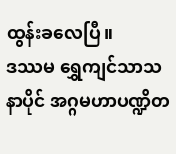ထွန်းခလေပြီ။
ဒဿမ ရွှေကျင်သာသနာပိုင် အဂ္ဂမဟာပဏ္ဍိတ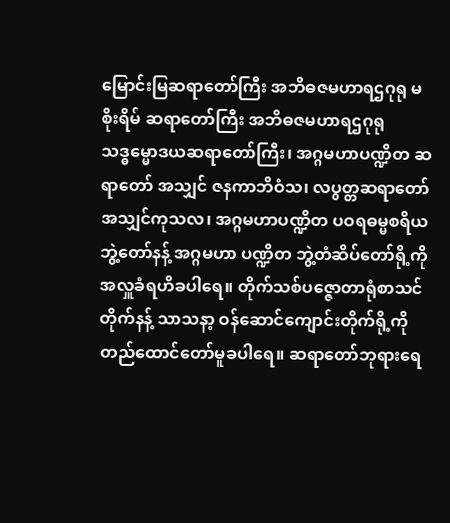မြောင်းမြဆရာတော်ကြီး အဘိဓဇမဟာရဌဂုရု မစိုးရိမ် ဆရာတော်ကြီး အဘိဓဇမဟာရဌဂုရု သဒ္ဓမ္မောဒယဆရာတော်ကြီး၊ အဂ္ဂမဟာပဏ္ဍိတ ဆရာတော် အသျှင် ဇနကာဘိဝံသ၊ လပွတ္တဆရာတော် အသျှင်ကုသလ၊ အဂ္ဂမဟာပဏ္ဍိတ ပဝရဓမ္မစရိယဘွဲ့တော်နန့် အဂ္ဂမဟာ ပဏ္ဍိတ ဘွဲ့တံဆိပ်တော်ရို့ကို အလှူခံရဟိခပါရေ။ တိုက်သစ်ပဇ္ဇောတာရုံစာသင်တိုက်နန့် သာသနာ့ ဝန်ဆောင်ကျောင်းတိုက်ရို့ကို တည်ထောင်တော်မူခပါရေ။ ဆရာတော်ဘုရားရေ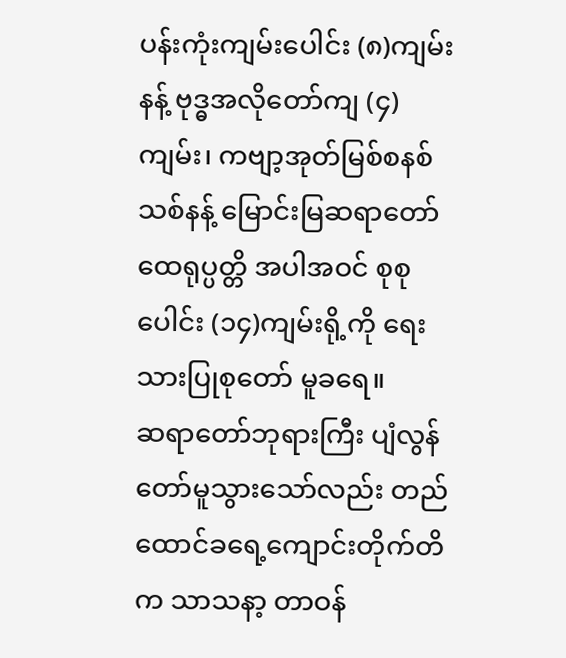ပန်းကုံးကျမ်းပေါင်း (၈)ကျမ်းနန့် ဗုဒ္ဓအလိုတော်ကျ (၄)ကျမ်း၊ ကဗျာ့အုတ်မြစ်စနစ်သစ်နန့် မြောင်းမြဆရာတော်ထေရုပ္ပတ္တိ အပါအဝင် စုစုပေါင်း (၁၄)ကျမ်းရို့ကို ရေးသားပြုစုတော် မူခရေ။
ဆရာတော်ဘုရားကြီး ပျံလွန်တော်မူသွားသော်လည်း တည်ထောင်ခရေ့ကျောင်းတိုက်တိက သာသနာ့ တာဝန်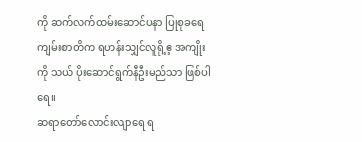ကို ဆက်လက်ထမ်းဆောင်ပနာ ပြုစုခရေ ကျမ်းစာတိက ရဟန်းသျှင်လူရို့ဧ့ အကျိုးကို သယ် ပိုးဆောင်ရွက်နီဦးမည်သာ ဖြစ်ပါရေ။
ဆရာတော်လောင်းလျာရေ ရ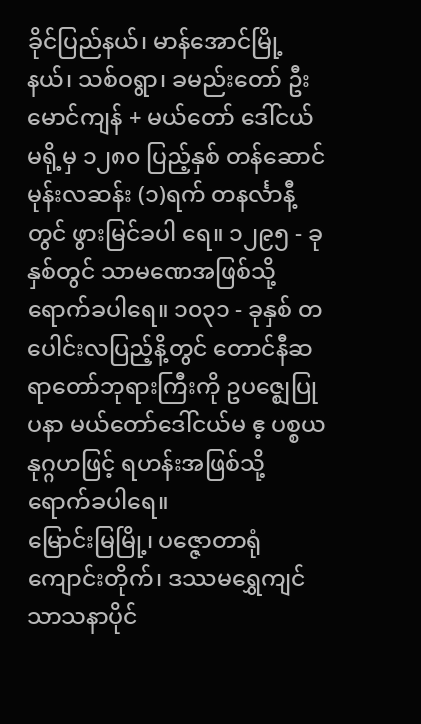ခိုင်ပြည်နယ်၊ မာန်အောင်မြို့နယ်၊ သစ်ဝရွာ၊ ခမည်းတော် ဦးမောင်ကျန် + မယ်တော် ဒေါ်ငယ်မရို့မှ ၁၂၈၀ ပြည့်နှစ် တန်ဆောင်မုန်းလဆန်း (၁)ရက် တနင်္လာနီ့တွင် ဖွားမြင်ခပါ ရေ။ ၁၂၉၅ - ခုနှစ်တွင် သာမဏေအဖြစ်သို့ ရောက်ခပါရေ။ ၁၀၃၁ - ခုနှစ် တပေါင်းလပြည့်နိ့တွင် တောင်နီဆရာတော်ဘုရားကြီးကို ဥပဇ္ဈေပြုပနာ မယ်တော်ဒေါ်ငယ်မ ဧ့ ပစ္စယနုဂ္ဂဟဖြင့် ရဟန်းအဖြစ်သို့ ရောက်ခပါရေ။
မြောင်းမြမြို့၊ ပဇ္ဇောတာရုံကျောင်းတိုက်၊ ဒဿမရွှေကျင်သာသနာပိုင်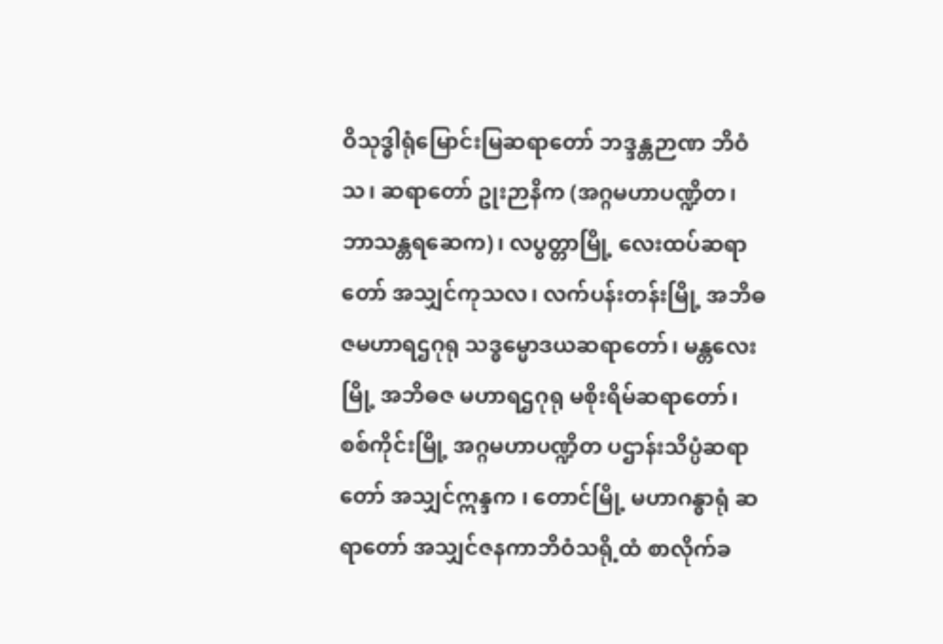ဝိသုဒ္ဓါရုံမြောင်းမြဆရာတော် ဘဒ္ဒန္တဉာဏ ဘိဝံသ၊ ဆရာတော် ဥုးဉာနိက (အဂ္ဂမဟာပဏ္ဍိတ၊ ဘာသန္တရဆေက)၊ လပွတ္တာမြို့ လေးထပ်ဆရာတော် အသျှင်ကုသလ၊ လက်ပန်းတန်းမြို့ အဘိဓဇမဟာရဌဂုရု သဒ္ဓမ္မောဒယဆရာတော်၊ မန္တလေးမြို့ အဘိဓဇ မဟာရဌဂုရု မစိုးရိမ်ဆရာတော်၊ စစ်ကိုင်းမြို့ အဂ္ဂမဟာပဏ္ဍိတ ပဌာန်းသိပ္ပံဆရာတော် အသျှင်ဣန္ဒက ၊ တောင်မြို့ မဟာဂန္ဓာရုံ ဆရာတော် အသျှင်ဇနကာဘိဝံသရို့ထံ စာလိုက်ခ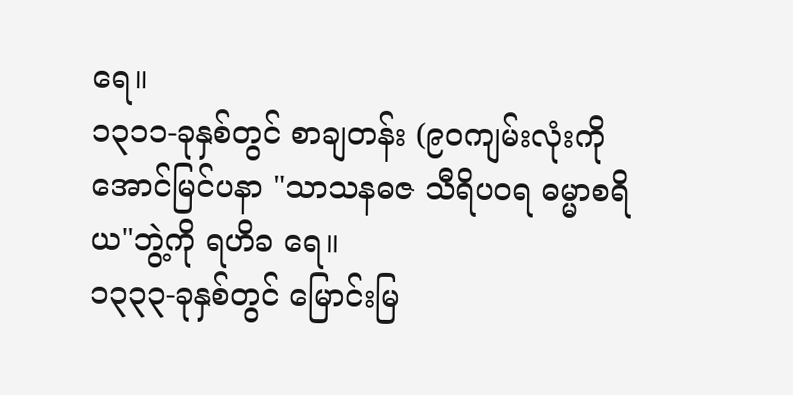ရေ။
၁၃၁၁-ခုနှစ်တွင် စာချတန်း (၉၀ကျမ်းလုံးကို အောင်မြင်ပနာ "သာသနဓဇ သီရိပဝရ ဓမ္မာစရိယ"ဘွဲ့ကို ရဟိခ ရေ။
၁၃၃၃-ခုနှစ်တွင် မြောင်းမြ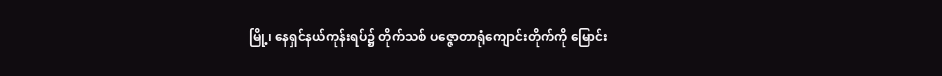မြို့၊ နေရှင်နယ်ကုန်းရပ်၌ တိုက်သစ် ပဇ္ဇောတာရုံကျောင်းတိုက်ကို မြောင်း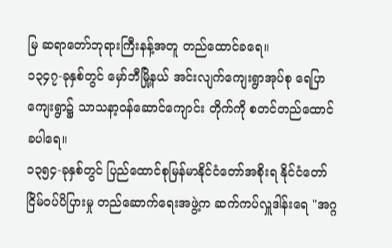မြ ဆရာတော်ဘုရားကြီးနန့်အတူ တည်ထောင်ခရေ။
၁၃၄၇-ခုနှစ်တွင် မှော်ဘီမြို့နယ် အင်းလျက်ကျေးရွာအုပ်စု ရေပြာကျေးရွာ၌ သာသနာ့ဝန်ဆောင်ကျောင်း တိုက်ကို စတင်တည်ထောင်ခပါရေ။
၁၃၅၄-ခုနှစ်တွင် ပြည်ထောင်စုမြန်မာနိုင်ငံတော်အစိုးရ နိုင်ငံတော်ငြိမ်ဝပ်ပိပြားမှု တည်ဆောက်ရေးအဖွဲ့က ဆက်ကပ်လှူဒါန်းရေ "အဂ္ဂ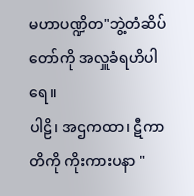မဟာပဏ္ဍိတ"ဘွဲ့တံဆိပ်တော်ကို အလှူခံရဟိပါရေ။
ပါဠိ၊ အဌကထာ၊ ဋီကာတိကို ကိုးကားပနာ "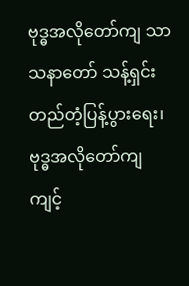ဗုဒ္ဓအလိုတော်ကျ သာသနာတော် သန့်ရှင်းတည်တံ့ပြန့်ပွားရေး၊ ဗုဒ္ဓအလိုတော်ကျ ကျင့်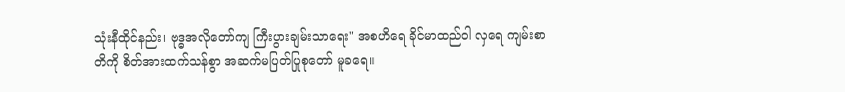သုံးနီထိုင်နည်း၊ ဗုဒ္ဓအလိုတော်ကျ ကြီးပွားချမ်းသာရေး" အစဟိရေ ခိုင်မာထည်ဝါ လှရေ ကျမ်းစာတိကို စိတ်အားထက်သန်စွာ အဆက်မပြတ်ပြုစုတော် မူခရေ။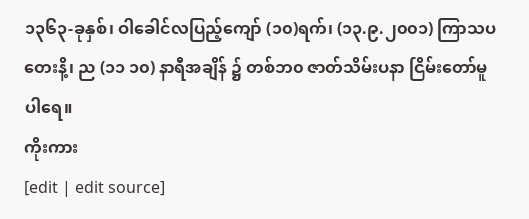၁၃၆၃-ခုနှစ်၊ ဝါခေါင်လပြည့်ကျော် (၁၀)ရက်၊ (၁၃.၉.၂၀၀၁) ကြာသပတေးနိ့၊ ည (၁၁ ၁၀) နာရီအချိန် ၌ တစ်ဘ၀ ဇာတ်သိမ်းပနာ ငြိမ်းတော်မူပါရေ။
ကိုးကား
[edit | edit source]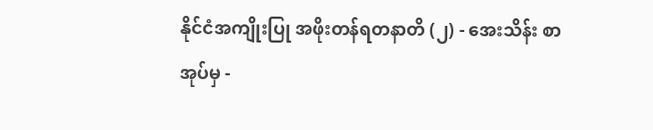နိုင်ငံအကျိုးပြု အဖိုးတန်ရတနာတိ (၂) - အေးသိန်း စာအုပ်မှ -